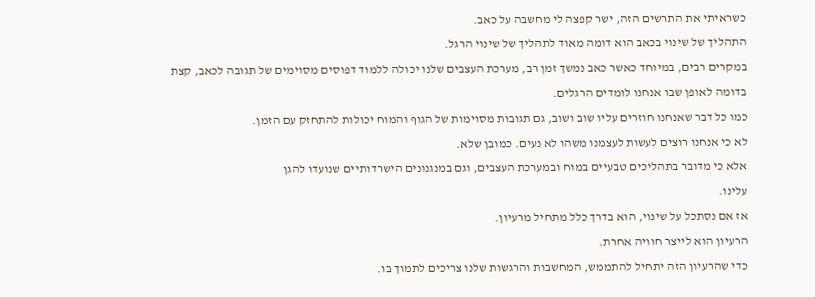כשראיתי את התרשים הזה, ישר קפצה לי מחשבה על כאב.
התהליך של שינוי בכאב הוא דומה מאוד לתהליך של שינוי הרגל.
במקרים רבים, במיוחד כאשר כאב נמשך זמן רב, מערכת העצבים שלנו יכולה ללמוד דפוסים מסוימים של תגובה לכאב, קצת בדומה לאופן שבו אנחנו לומדים הרגלים.
כמו כל דבר שאנחנו חוזרים עליו שוב ושוב, גם תגובות מסוימות של הגוף והמוח יכולות להתחזק עם הזמן.
לא כי אנחנו רוצים לעשות לעצמנו משהו לא נעים. כמובן שלא.
אלא כי מדובר בתהליכים טבעיים במוח ובמערכת העצבים, וגם במנגנונים הישרדותיים שנועדו להגן
עלינו.
אז אם נסתכל על שינוי, הוא בדרך כלל מתחיל מרעיון.
הרעיון הוא לייצר חוויה אחרת.
כדי שהרעיון הזה יתחיל להתממש, המחשבות והרגשות שלנו צריכים לתמוך בו.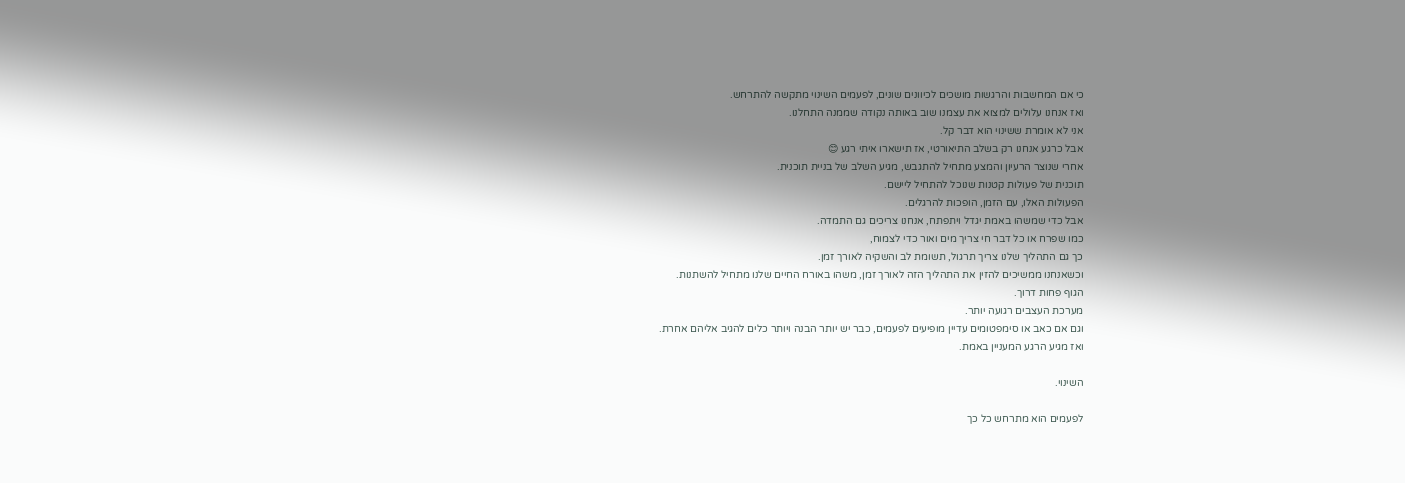כי אם המחשבות והרגשות מושכים לכיוונים שונים, לפעמים השינוי מתקשה להתרחש.
ואז אנחנו עלולים למצוא את עצמנו שוב באותה נקודה שממנה התחלנו.
אני לא אומרת ששינוי הוא דבר קל.
אבל כרגע אנחנו רק בשלב התיאורטי, אז תישארו איתי רגע 😊
אחרי שנוצר הרעיון והמצע מתחיל להתגבש, מגיע השלב של בניית תוכנית.
תוכנית של פעולות קטנות שנוכל להתחיל ליישם.
הפעולות האלו, עם הזמן, הופכות להרגלים.
אבל כדי שמשהו באמת יגדל ויתפתח, אנחנו צריכים גם התמדה.
כמו שפרח או כל דבר חי צריך מים ואור כדי לצמוח,
כך גם התהליך שלנו צריך תרגול, תשומת לב והשקיה לאורך זמן.
וכשאנחנו ממשיכים להזין את התהליך הזה לאורך זמן, משהו באורח החיים שלנו מתחיל להשתנות.
הגוף פחות דרוך.
מערכת העצבים רגועה יותר.
וגם אם כאב או סימפטומים עדיין מופיעים לפעמים, כבר יש יותר הבנה ויותר כלים להגיב אליהם אחרת.
ואז מגיע הרגע המעניין באמת.

השינוי.

לפעמים הוא מתרחש כל כך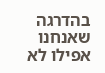בהדרגה שאנחנו אפילו לא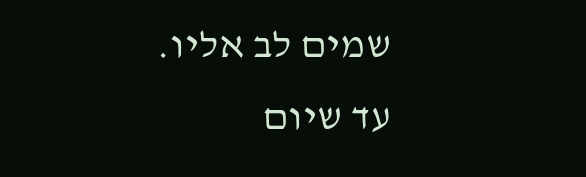שמים לב אליו.
עד שיום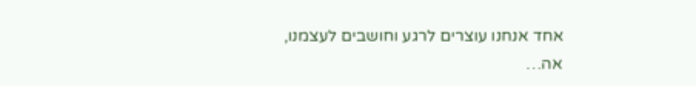אחד אנחנו עוצרים לרגע וחושבים לעצמנו,
אה…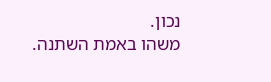נכון.
משהו באמת השתנה.